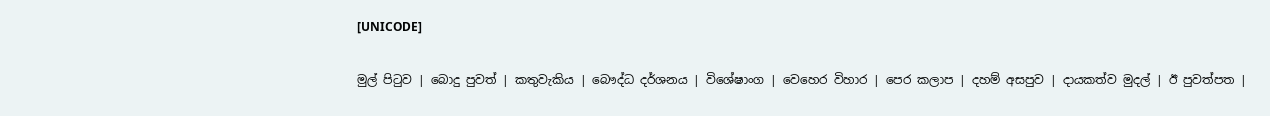[UNICODE]

මුල් පිටුව | බොදු පුවත් | කතුවැකිය | බෞද්ධ දර්ශනය | විශේෂාංග | වෙහෙර විහාර | පෙර කලාප | දහම් අසපුව | දායකත්ව මුදල් | ඊ පුවත්පත |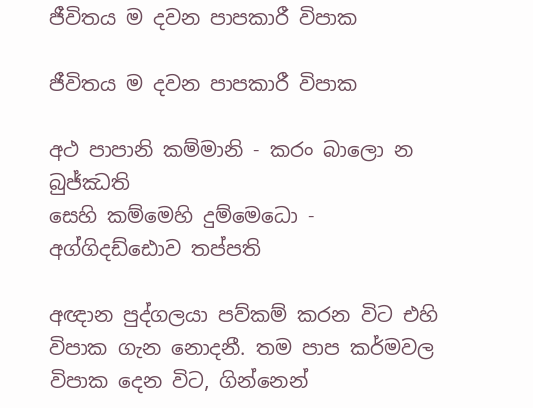ජීවිතය ම දවන පාපකාරී විපාක

ජීවිතය ම දවන පාපකාරී විපාක

අථ පාපානි කම්මානි - කරං බාලො න බුජ්ඣති
සෙහි කම්මෙහි දුම්මෙධො - අග්ගිදඩ්ඪොව තප්පති

අඥාන පුද්ගලයා පව්කම් කරන විට එහි විපාක ගැන නොදනී. තම පාප කර්මවල විපාක දෙන විට, ගින්නෙන්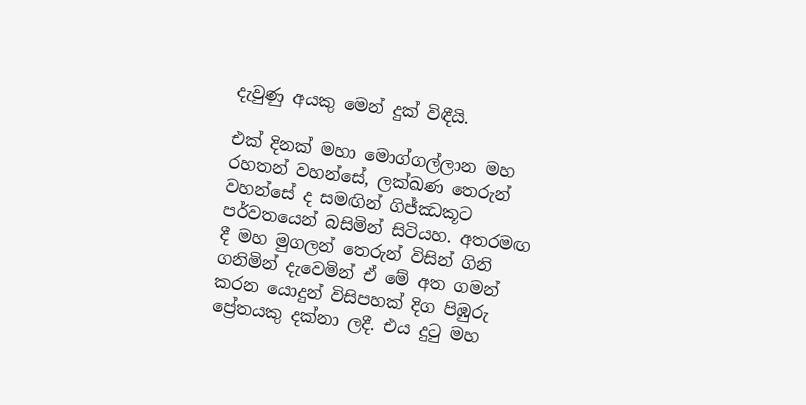දැවුණු අයකු මෙන් දුක් විඳීයි.

එක් දිනක් මහා මොග්ගල්ලාන මහ රහතන් වහන්සේ, ලක්ඛණ තෙරුන් වහන්සේ ද සමඟින් ගිජ්ඣකූට පර්වතයෙන් බසිමින් සිටියහ. අතරමඟ දී මහ මුගලන් තෙරුන් විසින් ගිනි ගනිමින් දැවෙමින් ඒ මේ අත ගමන් කරන යොදුන් විසිපහක් දිග පිඹුරු ප්‍රේතයකු දක්නා ලදී. එය දුටු මහ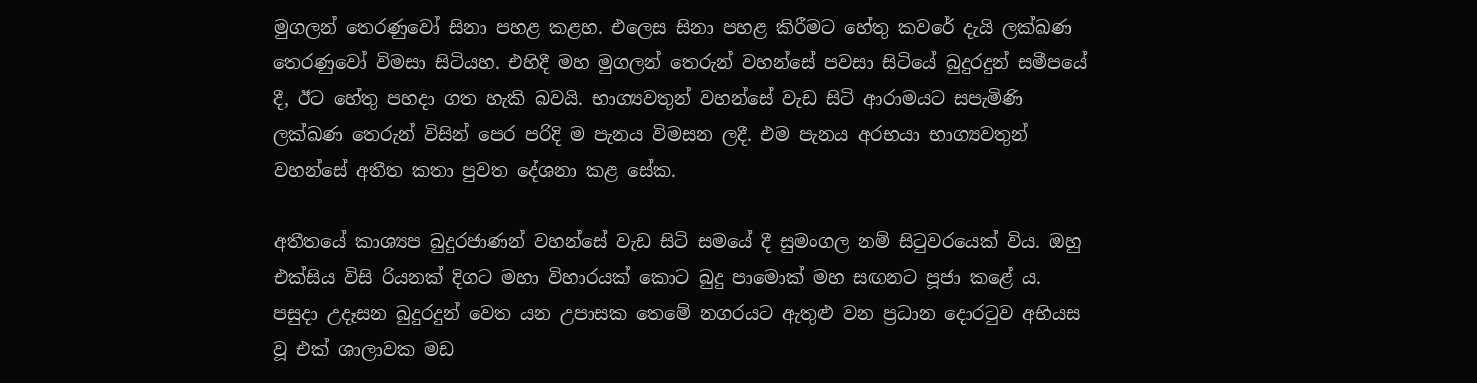මුගලන් තෙරණුවෝ සිනා පහළ කළහ. එලෙස සිනා පහළ කිරීමට හේතු කවරේ දැයි ලක්ඛණ තෙරණුවෝ විමසා සිටියහ. එහිදී මහ මුගලන් තෙරුන් වහන්සේ පවසා සිටියේ බුදුරදුන් සමීපයේ දී, ඊට හේතු පහදා ගත හැකි බවයි. භාග්‍යවතුන් වහන්සේ වැඩ සිටි ආරාමයට සපැමිණි ලක්ඛණ තෙරුන් විසින් පෙර පරිදි ම පැනය විමසන ලදී. එම පැනය අරභයා භාග්‍යවතුන් වහන්සේ අතීත කතා පුවත දේශනා කළ සේක.

අතීතයේ කාශ්‍යප බුදුරජාණන් වහන්සේ වැඩ සිටි සමයේ දී සුමංගල නම් සිටුවරයෙක් විය. ඔහු එක්සිය විසි රියනක් දිගට මහා විහාරයක් කොට බුදු පාමොක් මහ සඟනට පූජා කළේ ය. පසුදා උදෑසන බුදුරදුන් වෙත යන උපාසක තෙමේ නගරයට ඇතුළු වන ප්‍රධාන දොරටුව අභියස වූ එක් ශාලාවක මඩ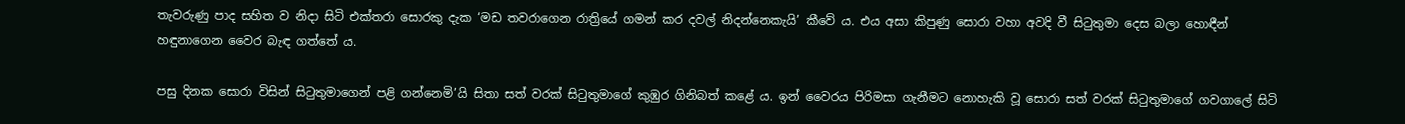තැවරුණු පාද සහිත ව නිදා සිටි එක්තරා සොරකු දැක ‘මඩ තවරාගෙන රාත්‍රියේ ගමන් කර දවල් නිදන්නෙකැයි’ කීවේ ය. එය අසා කිපුණු සොරා වහා අවදි වී සිටුතුමා දෙස බලා හොඳීන් හඳුනාගෙන වෛර බැඳ ගත්තේ ය.

පසු දිනක සොරා විසින් සිටුතුමාගෙන් පළි ගන්නෙමි’යි සිතා සත් වරක් සිටුතුමාගේ කුඹුර ගිනිබත් කළේ ය. ඉන් වෛරය පිරිමසා ගැනීමට නොහැකි වූ සොරා සත් වරක් සිටුතුමාගේ ගවගාලේ සිටි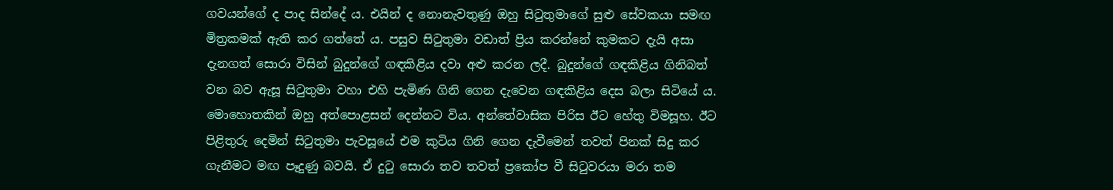ගවයන්ගේ ද පාද සින්දේ ය. එයින් ද නොනැවතුණු ඔහු සිටුතුමාගේ සුළු සේවකයා සමඟ මිත්‍රකමක් ඇති කර ගත්තේ ය. පසුව සිටුතුමා වඩාත් ප්‍රිය කරන්නේ කුමකට දැයි අසා දැනගත් සොරා විසින් බුදුන්ගේ ගඳකිළිය දවා අළු කරන ලදී. බුදුන්ගේ ගඳකිළිය ගිනිබත් වන බව ඇසූ සිටුතුමා වහා එහි පැමිණ ගිනි ගෙන දැවෙන ගඳකිළිය දෙස බලා සිටියේ ය. මොහොතකින් ඔහු අත්පොළසන් දෙන්නට විය. අන්තේවාසික පිරිස ඊට හේතු විමසූහ. ඊට පිළිතුරු දෙමින් සිටුතුමා පැවසූයේ එම කුටිය ගිනි ගෙන දැවීමෙන් තවත් පිනක් සිදු කර ගැනීමට මඟ පෑදුණු බවයි. ඒ දුටු සොරා තව තවත් ප්‍රකෝප වී සිටුවරයා මරා තම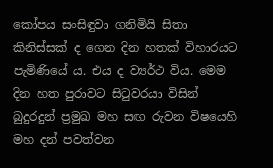කෝපය සංසිඳුවා ගනිමියි සිතා කිනිස්සක් ද ගෙන දින හතක් විහාරයට පැමිණියේ ය. එය ද ව්‍යර්ථ විය. මෙම දින හත පුරාවට සිටුවරයා විසින් බුදුරදුන් ප්‍රමුඛ මහ සඟ රුවන විෂයෙහි මහ දන් පවත්වන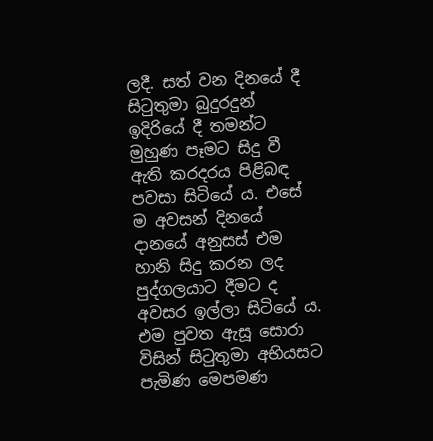ලදී. සත් වන දිනයේ දී සිටුතුමා බුදුරදුන් ඉදිරියේ දී තමන්ට මුහුණ පෑමට සිදු වී ඇති කරදරය පිළිබඳ පවසා සිටියේ ය. එසේ ම අවසන් දිනයේ දානයේ අනුසස් එම හානි සිදු කරන ලද පුද්ගලයාට දීමට ද අවසර ඉල්ලා සිටියේ ය. එම පුවත ඇසූ සොරා විසින් සිටුතුමා අභියසට පැමිණ මෙපමණ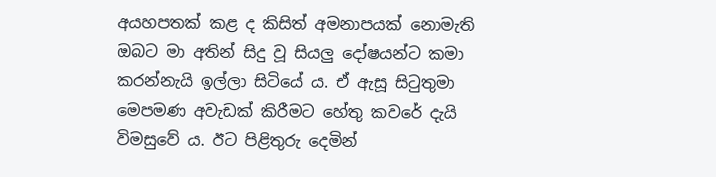අයහපතක් කළ ද කිසිත් අමනාපයක් නොමැති ඔබට මා අතින් සිදු වූ සියලු දෝෂයන්ට කමා කරන්නැයි ඉල්ලා සිටියේ ය. ඒ ඇසූ සිටුතුමා මෙපමණ අවැඩක් කිරීමට හේතු කවරේ දැයි විමසුවේ ය. ඊට පිළිතුරු දෙමින්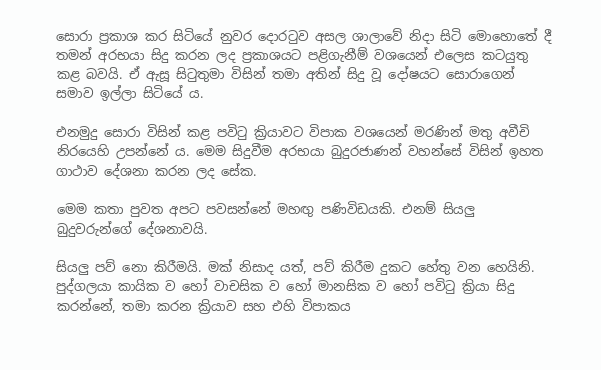සොරා ප්‍රකාශ කර සිටියේ නුවර දොරටුව අසල ශාලාවේ නිදා සිටි මොහොතේ දී තමන් අරභයා සිදු කරන ලද ප්‍රකාශයට පළිගැනීම් වශයෙන් එලෙස කටයුතු කළ බවයි. ඒ ඇසූ සිටුතුමා විසින් තමා අතින් සිදු වූ දෝෂයට සොරාගෙන් සමාව ඉල්ලා සිටියේ ය.

එනමුදු සොරා විසින් කළ පවිටු ක්‍රියාවට විපාක වශයෙන් මරණින් මතු අවීචි නිරයෙහි උපන්නේ ය. මෙම සිදුවීම අරභයා බුදුරජාණන් වහන්සේ විසින් ඉහත ගාථාව දේශනා කරන ලද සේක.

මෙම කතා පුවත අපට පවසන්නේ මහඟු පණිවිඩයකි. එනම් සියලු බුදුවරුන්ගේ දේශනාවයි.

සියලු පව් නො කිරීමයි. මක් නිසාද යත්, පව් කිරීම දුකට හේතු වන හෙයිනි. පුද්ගලයා කායික ව හෝ වාචසික ව හෝ මානසික ව හෝ පවිටු ක්‍රියා සිදු කරන්නේ, තමා කරන ක්‍රියාව සහ එහි විපාකය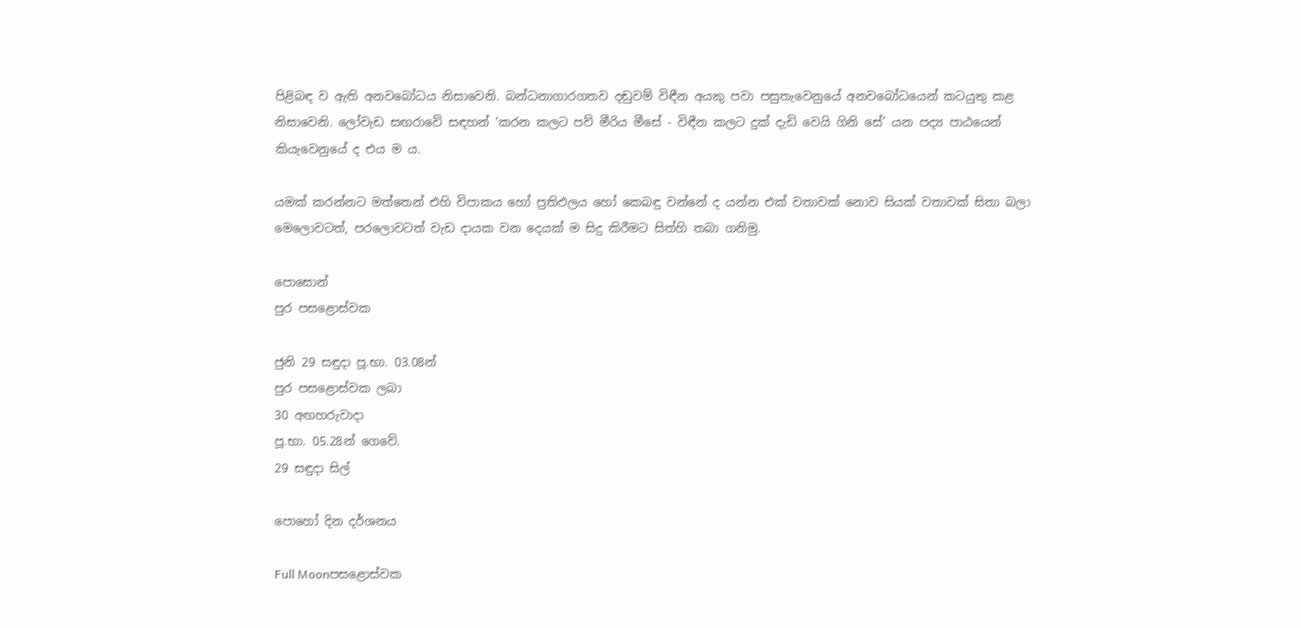පිළිබඳ ව ඇති අනවබෝධය නිසාවෙනි. බන්ධනාගාරගතව දඬුවම් විඳීන අයකු පවා පසුතැවෙනුයේ අනවබෝධයෙන් කටයුතු කළ නිසාවෙනි. ලෝවැඩ සඟරාවේ සඳහන් ‘කරන කලට පව් මීරිය මීසේ - විඳීන කලට දුක් දැඩි වෙයි ගිනි සේ’ යන පද්‍ය පාඨයෙන් කියැවෙනුයේ ද එය ම ය.

යමක් කරන්නට මත්තෙන් එහි විපාකය හෝ ප්‍රතිඵලය හෝ කෙබඳු වන්නේ ද යන්න එක් වතාවක් නොව සියක් වතාවක් සිතා බලා මෙලොවටත්, පරලොවටත් වැඩ දායක වන දෙයක් ම සිදු කිරීමට සිත්හි තබා ගනිමු.

පොසොන්
පුර පසළොස්වක

ජුනි 29 සඳුදා පූ.භා. 03.08න්
පුර පසළොස්වක ලබා
30 අඟහරුවාදා
පූ.භා. 05.28න් ගෙවේ.
29 සඳුදා සිල්

පොහෝ දින දර්ශනය

Full Moonපසළොස්වක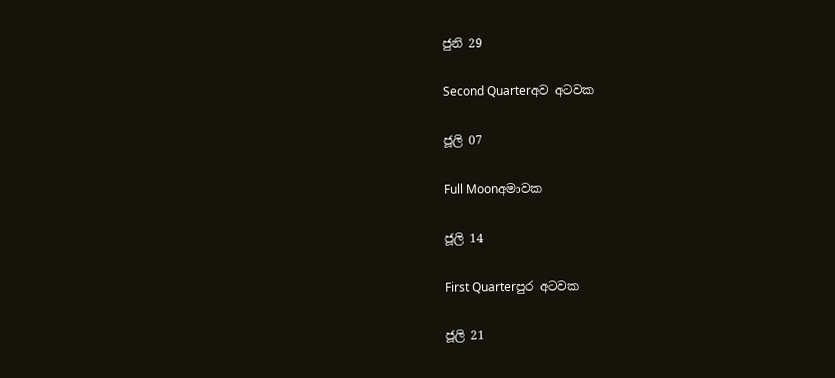ජුනි 29

Second Quarterඅව අටවක

ජූලි 07

Full Moonඅමාවක

ජූලි 14

First Quarterපුර අටවක

ජූලි 21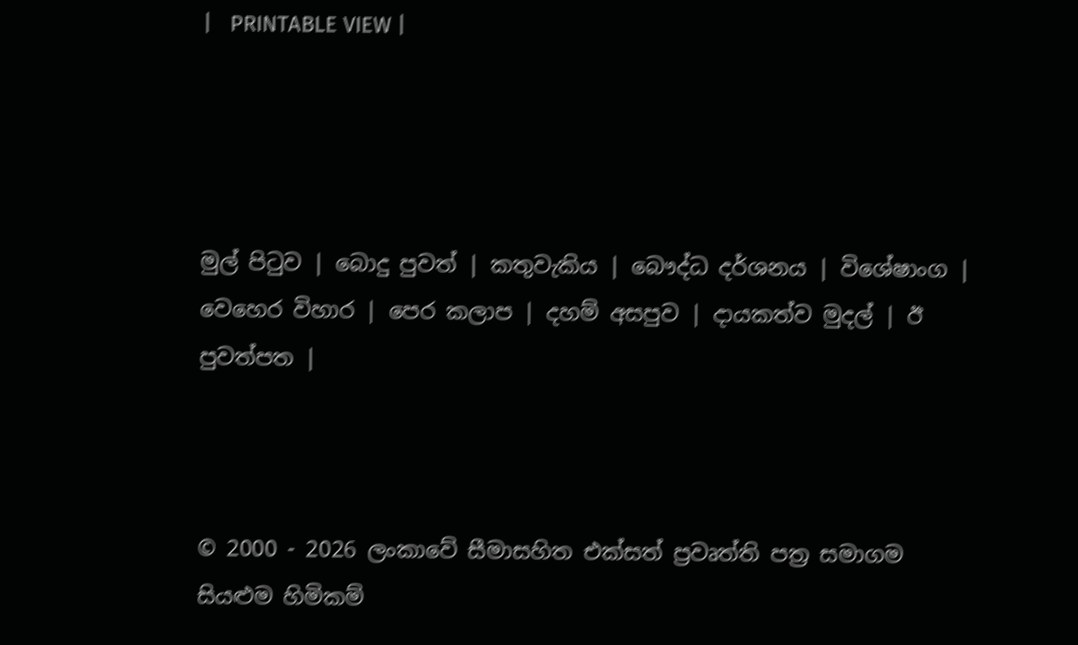|   PRINTABLE VIEW |




මුල් පිටුව | බොදු පුවත් | කතුවැකිය | බෞද්ධ දර්ශනය | විශේෂාංග | වෙහෙර විහාර | පෙර කලාප | දහම් අසපුව | දායකත්ව මුදල් | ඊ පුවත්පත |



© 2000 - 2026 ලංකාවේ සීමාසහිත එක්සත් ප්‍රවෘත්ති පත්‍ර සමාගම
සියළුම හිමිකම්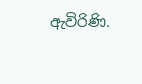ඇවිරිණි.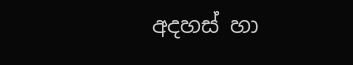අදහස් හා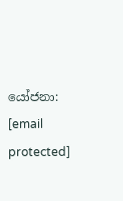යෝජනා: [email protected]